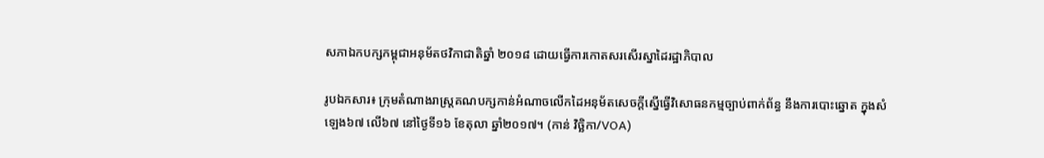សភាឯកបក្សកម្ពុជាអនុម័តថវិកាជាតិឆ្នាំ ២០១៨ ដោយធ្វើការកោតសរសើរស្នាដៃរដ្ឋាភិបាល

រូបឯកសារ៖ ក្រុមតំណាងរាស្រ្តគណបក្សកាន់អំណាចលើកដៃអនុម័តសេចក្តីស្នើធ្វើវិសោធនកម្មច្បាប់ពាក់ព័ន្ធ នឹងការបោះឆ្នោត ក្នុងសំឡេង៦៧ លើ៦៧ នៅថ្ងៃទី១៦ ខែតុលា ឆ្នាំ២០១៧។ (កាន់ វិច្ឆិកា/VOA)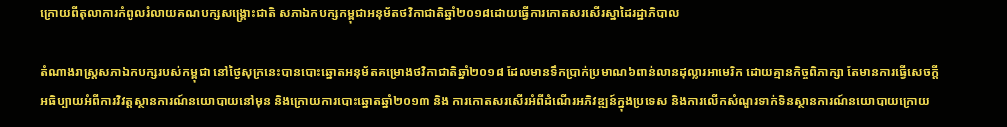ក្រោយពីតុលាការកំពូលរំលាយគណបក្សសង្គ្រោះជាតិ សភាឯកបក្សកម្ពុជាអនុម័តថវិកាជាតិឆ្នាំ២០១៨ដោយធ្វើការកោតសរសើរស្នាដៃរដ្ឋាភិបាល

តំណាងរាស្ត្រសភាឯកបក្សរបស់កម្ពុជា នៅថ្ងៃសុក្រនេះបានបោះឆ្នោតអនុម័តគម្រោងថវិកាជាតិឆ្នាំ២០១៨ ដែលមានទឹកប្រាក់ប្រមាណ៦ពាន់លានដុល្លារអាមេរិក ដោយគ្មានកិច្ចពិភាក្សា តែមានការធ្វើសេចក្តីអធិប្បាយអំពីការវិវត្តស្ថានការណ៍នយោបាយនៅមុន និងក្រោយការបោះឆ្នោតឆ្នាំ២០១៣ និង ការកោតសរសើរអំពីដំណើរអភិវឌ្ឍន៍ក្នុងប្រទេស និងការលើកសំណួរទាក់ទិនស្ថានការណ៍នយោបាយក្រោយ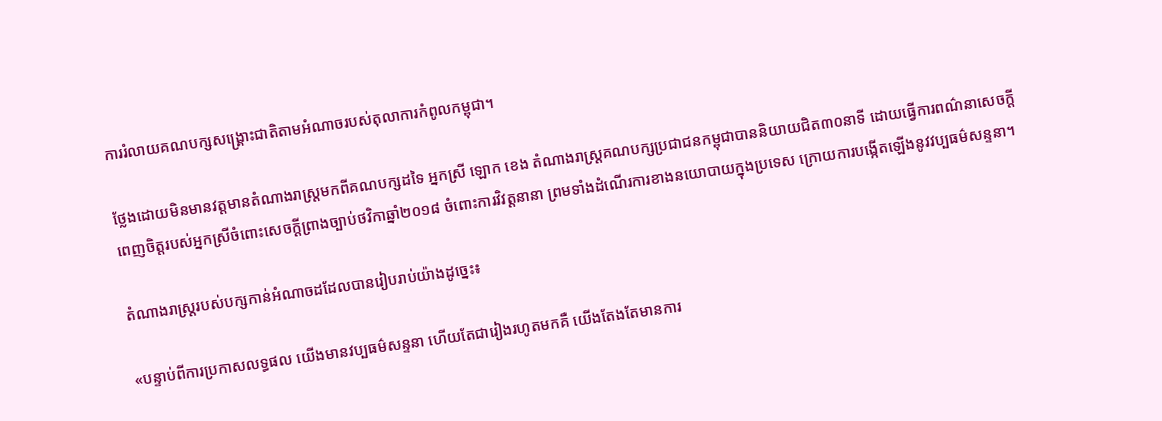ការរំលាយគណបក្សសង្គ្រោះជាតិតាមអំណាចរបស់តុលាការកំពូលកម្ពុជា។

ថ្លែងដោយមិនមានវត្តមានតំណាងរាស្ត្រមកពីគណបក្សដទៃ អ្នកស្រី ឡោក ខេង តំណាងរាស្ត្រគណបក្សប្រជាជនកម្ពុជាបាននិយាយជិត៣០នាទី ដោយធ្វើការពណ៌នាសេចក្តីពេញចិត្តរបស់អ្នកស្រីចំពោះសេចក្តីព្រាងច្បាប់ថវិកាឆ្នាំ២០១៨ ចំពោះការវិវត្តនានា ព្រមទាំងដំណើរការខាងនយោបាយក្នុងប្រទេស ក្រោយការបង្កើតឡើងនូវវប្បធម៌សន្ទនា។

តំណាងរាស្ត្ររបស់បក្សកាន់អំណាចដដែលបានរៀបរាប់យ៉ាងដូច្នេះ៖

«បន្ទាប់ពីការប្រកាសលទ្ធផល យើងមានវប្បធម៌សន្ទនា ហើយតែជារៀងរហូតមកគឺ យើងតែងតែមានការ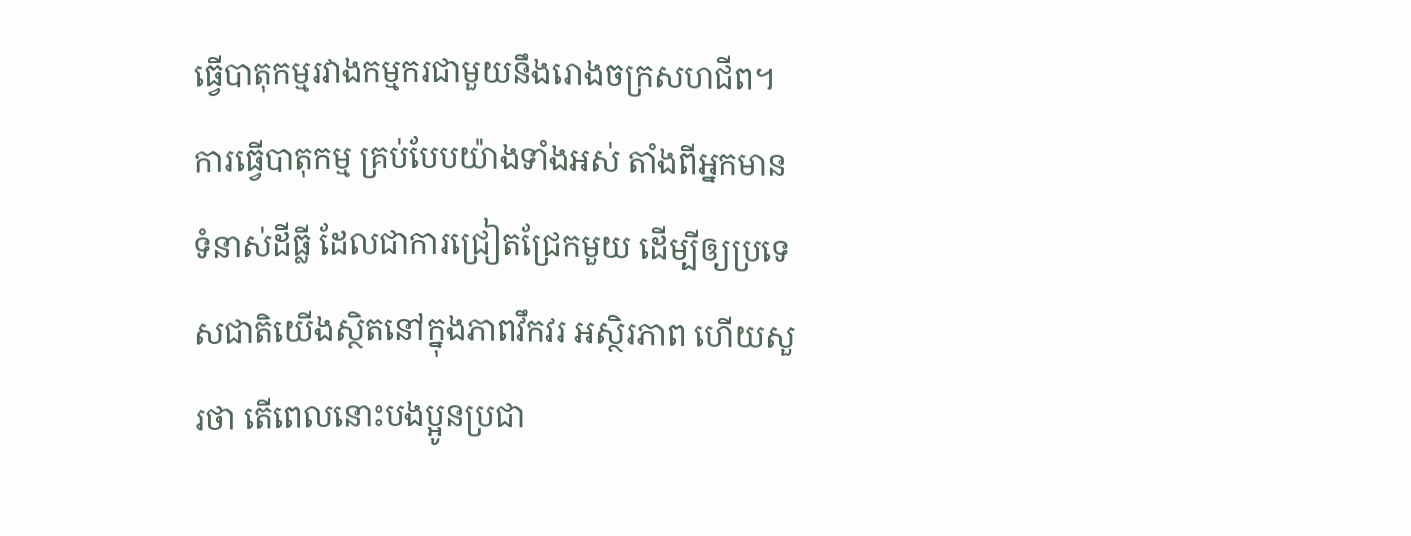ធ្វើបាតុកម្មរវាងកម្មករជាមួយនឹងរោងចក្រសហជីព។ ការធ្វើបាតុកម្ម គ្រប់បែបយ៉ាងទាំងអស់ តាំងពីអ្នកមានទំនាស់ដីធ្លី ដែលជាការជ្រៀតជ្រែកមួយ ដើម្បីឲ្យប្រទេសជាតិយើងស្ថិតនៅក្នុងភាពវឹកវរ អស្ថិរភាព ហើយសួរថា តើពេលនោះបងប្អូនប្រជា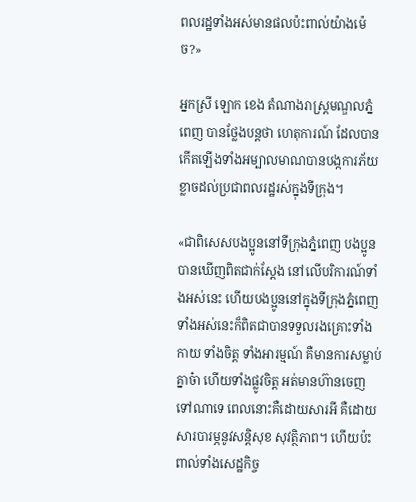ពលរដ្ឋទាំងអស់មានផលប៉ះពាល់យ៉ាងម៉េច?»

អ្នកស្រី ឡោក ខេង តំណាងរាស្ត្រមណ្ឌលភ្នំពេញ បានថ្លែងបន្តថា ហេតុការណ៍ ដែលបានកើតឡើងទាំងអម្បាលមាណបានបង្កការភ័យខ្លាចដល់ប្រជាពលរដ្ឋរស់ក្នុងទីក្រុង។

«ជាពិសេសបងប្អូននៅទីក្រុងភ្នំពេញ បងប្អូនបានឃើញពិតជាក់ស្តែង នៅលើបរិការណ៍ទាំងអស់នេះ ហើយបងប្អូននៅក្នុងទីក្រុងភ្នំពេញទាំងអស់នេះក៏ពិតជាបានទទួលរងគ្រោះទាំងកាយ ទាំងចិត្ត ទាំងអារម្មណ៍ គឺមានការសម្លាប់គ្នាច៎ា ហើយទាំងផ្លូវចិត្ត អត់មានហ៊ានចេញទៅណាទេ ពេលនោះគឺដោយសារអី គឺដោយសារបារម្ភនូវសន្តិសុខ សុវត្ថិភាព។ ហើយប៉ះពាល់ទាំងសេដ្ឋកិច្ច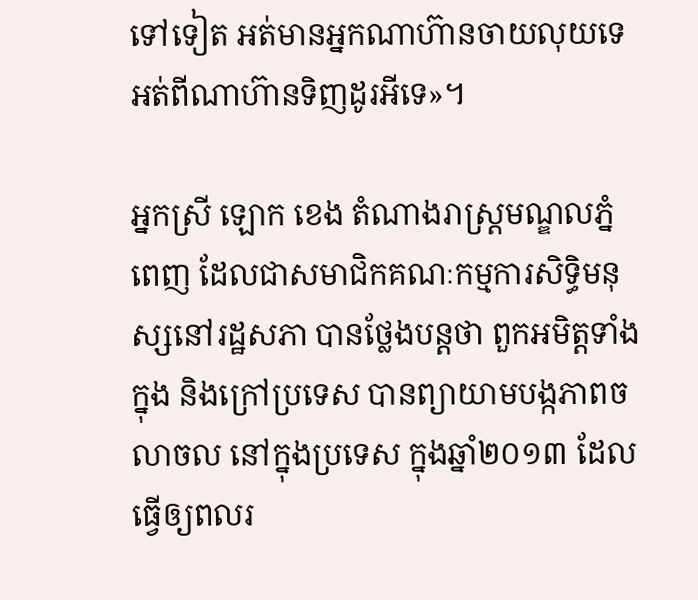ទៅទៀត អត់មានអ្នកណាហ៊ានចាយលុយទេ អត់ពីណាហ៊ានទិញដូរអីទេ»។

អ្នកស្រី ឡោក ខេង តំណាងរាស្ត្រមណ្ឌលភ្នំពេញ ដែលជាសមាជិកគណៈកម្មការសិទ្ធិមនុស្សនៅរដ្ឋសភា បានថ្លែងបន្តថា ពួកអមិត្តទាំងក្នុង និងក្រៅប្រទេស បានព្យាយាមបង្កភាពចលាចល នៅក្នុងប្រទេស ក្នុងឆ្នាំ២០១៣ ដែលធ្វើឲ្យពលរ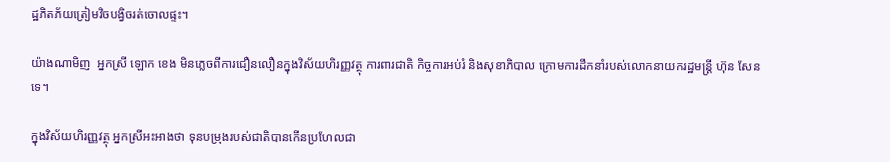ដ្ឋភិតភ័យត្រៀមវិចបង្វិចរត់ចោលផ្ទះ។

យ៉ាងណាមិញ  អ្នកស្រី ឡោក ខេង មិនភ្លេចពីការជឿនលឿនក្នុងវិស័យហិរញ្ញវត្ថុ ការពារជាតិ កិច្ចការអប់រំ និងសុខាភិបាល ក្រោមការដឹកនាំរបស់លោកនាយករដ្ឋមន្ត្រី ហ៊ុន សែនទេ។

ក្នុងវិស័យហិរញ្ញវត្ថុ អ្នកស្រីអះអាងថា ទុនបម្រុងរបស់ជាតិបានកើនប្រហែលជា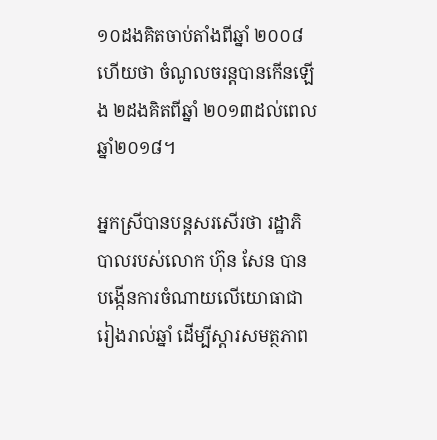១០ដងគិតចាប់តាំងពីឆ្នាំ ២០០៨ ហើយថា ចំណូលចរន្តបានកើនឡើង ២ដងគិតពីឆ្នាំ ២០១៣ដល់ពេលឆ្នាំ២០១៨។

អ្នកស្រីបានបន្តសរសើរថា រដ្ឋាភិបាលរបស់លោក ហ៊ុន សែន បានបង្កើនការចំណាយលើយោធាជារៀងរាល់ឆ្នាំ ដើម្បីស្តារសមត្ថភាព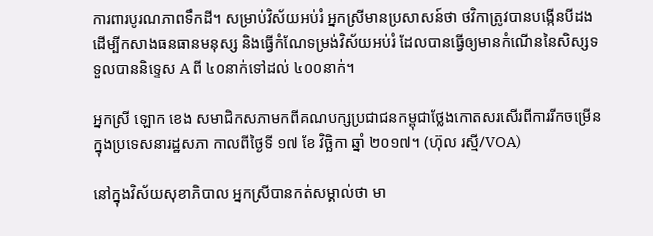ការពារបូរណភាពទឹកដី។ សម្រាប់វិស័យអប់រំ អ្នកស្រីមានប្រសាសន៍ថា ថវិកាត្រូវបានបង្កើនបីដង ដើម្បីកសាងធនធានមនុស្ស និងធ្វើកំណែទម្រង់វិស័យអប់រំ ដែលបានធ្វើឲ្យមានកំណើននៃសិស្សទទួលបាននិទ្ទេស A ពី ៤០នាក់ទៅដល់ ៤០០នាក់។

អ្នកស្រី ឡោក ខេង សមាជិកសភាមកពីគណបក្សប្រជាជនកម្ពុជាថ្លែងកោតសរសើរពីការរីកចម្រើនក្នុងប្រទេសនារដ្ឋសភា កាលពីថ្ងៃទី ១៧ ខែ វិច្ឆិកា ឆ្នាំ ២០១៧។ (ហ៊ុល រស្មី/VOA)

នៅក្នុងវិស័យសុខាភិបាល អ្នកស្រីបានកត់សម្គាល់ថា មា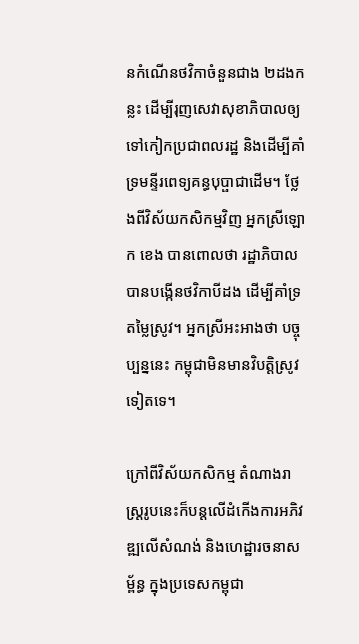នកំណើនថវិកាចំនួនជាង ២ដងកន្លះ ដើម្បីរុញសេវាសុខាភិបាលឲ្យទៅកៀកប្រជាពលរដ្ឋ និងដើម្បីគាំទ្រមន្ទីរពេទ្យគន្ធបុប្ផាជាដើម។ ថ្លែងពីវិស័យកសិកម្មវិញ អ្នកស្រីឡោក ខេង បានពោលថា រដ្ឋាភិបាលបានបង្កើនថវិកាបីដង ដើម្បីគាំទ្រតម្លៃស្រូវ។ អ្នកស្រីអះអាងថា បច្ចុប្បន្ននេះ កម្ពុជាមិនមានវិបត្តិស្រូវទៀតទេ។

ក្រៅពីវិស័យកសិកម្ម តំណាងរាស្ត្ររូបនេះក៏បន្តលើដំកើងការអភិវឌ្ឍលើសំណង់ និងហេដ្ឋារចនាសម្ព័ន្ធ ក្នុងប្រទេសកម្ពុជា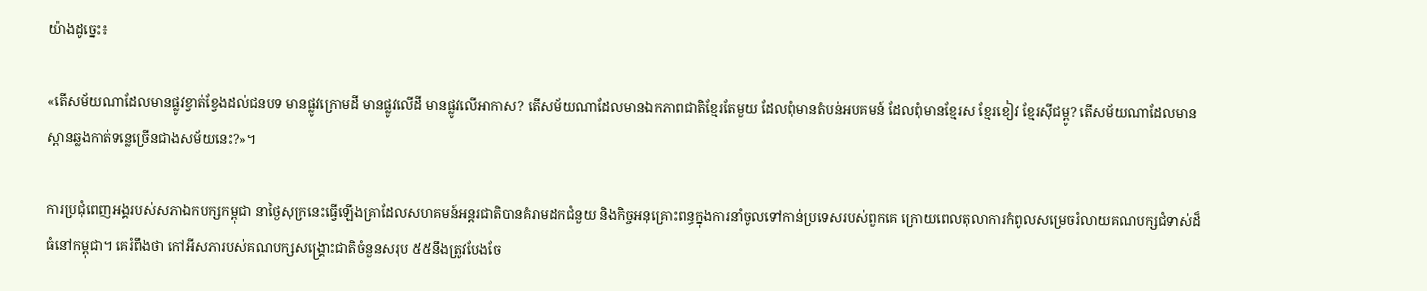យ៉ាងដូច្នេះ៖

«តើសម័យណាដែលមានផ្លូវខ្វាត់ខ្វែងដល់ជនបទ មានផ្លូវក្រោមដី មានផ្លូវលើដី មានផ្លូវលើអាកាស? តើសម័យណាដែលមានឯកភាពជាតិខ្មែរតែមួយ ដែលពុំមានតំបន់អបគមន៍ ដែលពុំមានខ្មែរស ខ្មែរខៀវ ខ្មែរស៊ីជម្ពូ? តើសម័យណាដែលមានស្ពានឆ្លងកាត់ទន្លេច្រើនជាងសម័យនេះ?»។

ការប្រជុំពេញអង្គរបស់សភាឯកបក្សកម្ពុជា នាថ្ងៃសុក្រនេះធ្វើឡើងគ្រាដែលសហគមន៍អន្តរជាតិបានគំរាមដកជំនួយ និងកិច្ចអនុគ្រោះពន្ធក្នុងការនាំចូលទៅកាន់ប្រទេសរបស់ពួកគេ ក្រោយពេលតុលាការកំពូលសម្រេចរំលាយគណបក្សជំទាស់ដ៏ធំនៅកម្ពុជា។ គេរំពឹងថា កៅអីសភារបស់គណបក្សសង្គ្រោះជាតិចំនួនសរុប ៥៥នឹងត្រូវបែងចែ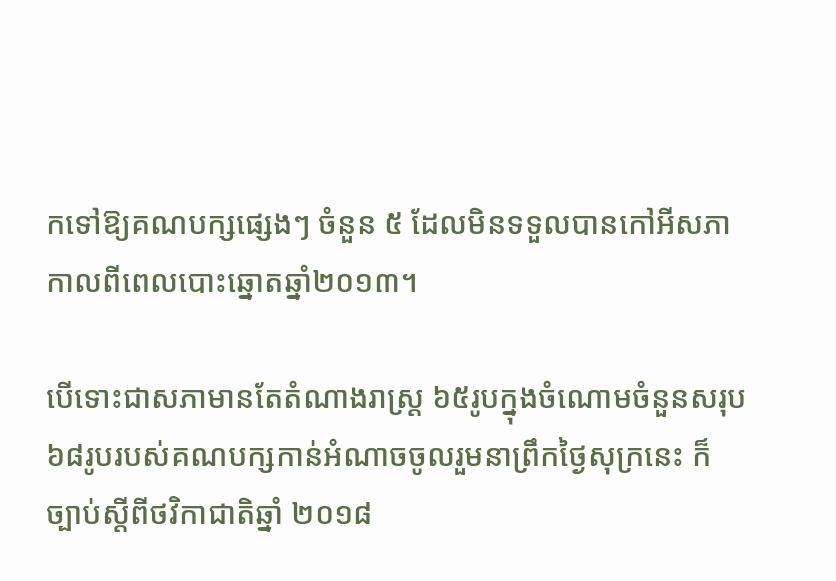កទៅឱ្យគណបក្សផ្សេងៗ ចំនួន ៥ ដែលមិនទទួលបានកៅអីសភាកាលពីពេលបោះឆ្នោតឆ្នាំ២០១៣។

បើទោះជាសភាមានតែតំណាងរាស្ត្រ ៦៥រូបក្នុងចំណោមចំនួនសរុប៦៨រូបរបស់គណបក្សកាន់អំណាចចូលរួមនាព្រឹកថ្ងៃសុក្រនេះ ក៏ច្បាប់ស្តីពីថវិកាជាតិឆ្នាំ ២០១៨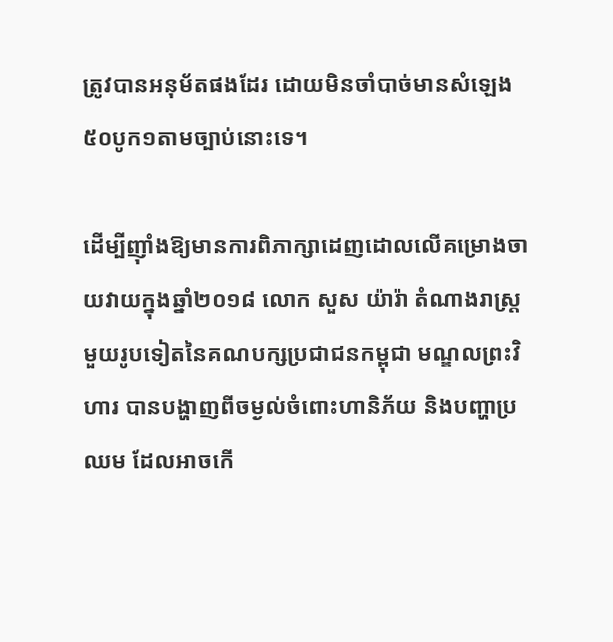ត្រូវបានអនុម័តផងដែរ ដោយមិនចាំបាច់មានសំឡេង ៥០បូក១តាមច្បាប់នោះទេ។

ដើម្បីញ៉ាំងឱ្យមានការពិភាក្សាដេញដោលលើគម្រោងចាយវាយក្នុងឆ្នាំ២០១៨ លោក សួស យ៉ារ៉ា តំណាងរាស្ត្រមួយរូបទៀតនៃគណបក្សប្រជាជនកម្ពុជា មណ្ឌលព្រះវិហារ បានបង្ហាញពីចម្ងល់ចំពោះហានិភ័យ និងបញ្ហាប្រឈម ដែលអាចកើ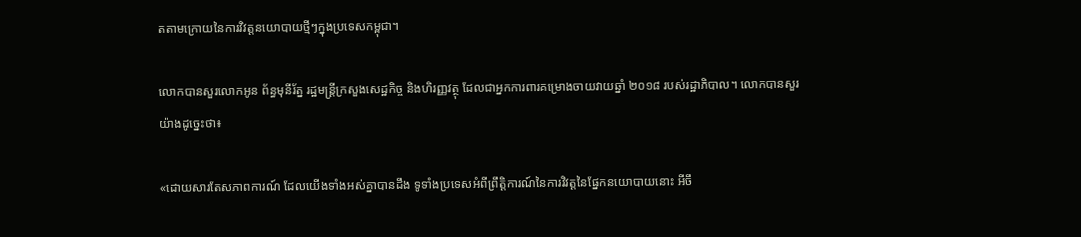តតាមក្រោយនៃការវិវត្តនយោបាយថ្មីៗក្នុងប្រទេសកម្ពុជា។

លោកបានសួរលោកអូន ព័ន្ធមុនីរ័ត្ន រដ្ឋមន្ត្រីក្រសួងសេដ្ឋកិច្ច និងហិរញ្ញវត្ថុ ដែលជាអ្នកការពារគម្រោងចាយវាយឆ្នាំ ២០១៨ របស់រដ្ឋាភិបាល។ លោកបានសួរយ៉ាងដូច្នេះថា៖

«ដោយសារតែសភាពការណ៍ ដែលយើងទាំងអស់គ្នាបានដឹង ទូទាំងប្រទេសអំពីព្រឹត្តិការណ៍នៃការវិវត្តនៃផ្នែកនយោបាយនោះ អីចឹ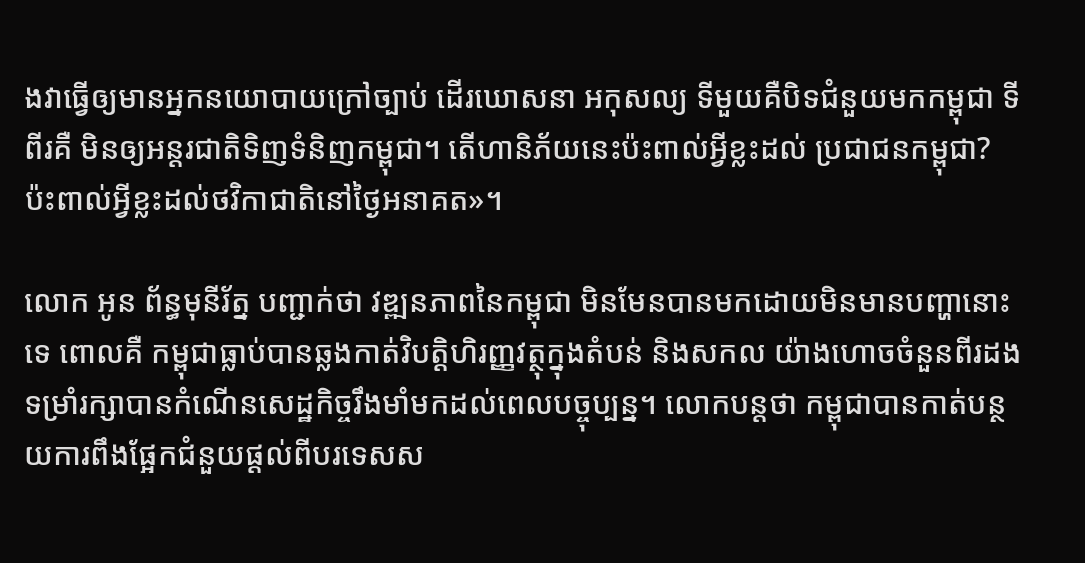ងវាធ្វើឲ្យមានអ្នកនយោបាយក្រៅច្បាប់ ដើរឃោសនា អកុសល្យ ទីមួយគឺបិទជំនួយមកកម្ពុជា ទីពីរគឺ មិនឲ្យអន្តរជាតិទិញទំនិញកម្ពុជា។ តើហានិភ័យនេះប៉ះពាល់អ្វីខ្លះដល់ ប្រជាជនកម្ពុជា? ប៉ះពាល់អ្វីខ្លះដល់ថវិកាជាតិនៅថ្ងៃអនាគត»។

លោក អូន ព័ន្ធមុនីរ័ត្ន បញ្ជាក់ថា វឌ្ឍនភាពនៃកម្ពុជា មិនមែនបានមកដោយមិនមានបញ្ហានោះទេ ពោលគឺ កម្ពុជាធ្លាប់បានឆ្លងកាត់វិបត្តិហិរញ្ញវត្ថុក្នុងតំបន់ និងសកល យ៉ាងហោចចំនួនពីរដង ទម្រាំរក្សាបានកំណើនសេដ្ឋកិច្ចរឹងមាំមកដល់ពេលបច្ចុប្បន្ន។ លោកបន្តថា កម្ពុជាបានកាត់បន្ថយការពឹងផ្អែកជំនួយផ្តល់ពីបរទេសស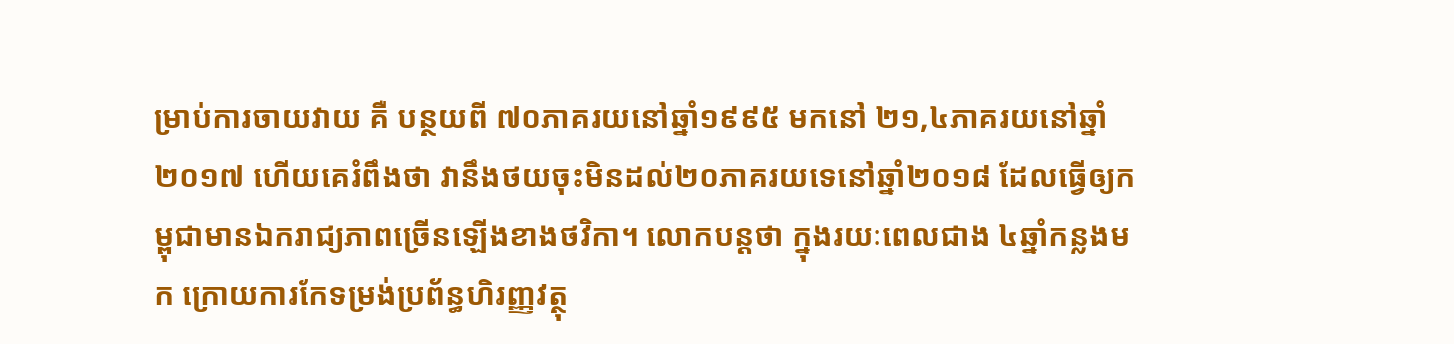ម្រាប់ការចាយវាយ គឺ បន្ថយពី ៧០ភាគរយនៅឆ្នាំ១៩៩៥ មកនៅ ២១,៤ភាគរយនៅឆ្នាំ២០១៧ ហើយគេរំពឹងថា វានឹងថយចុះមិនដល់២០ភាគរយទេនៅឆ្នាំ២០១៨ ដែលធ្វើឲ្យកម្ពុជាមានឯករាជ្យភាពច្រើនឡើងខាងថវិកា។ លោកបន្តថា ក្នុងរយៈពេលជាង ៤ឆ្នាំកន្លងមក ក្រោយការកែទម្រង់ប្រព័ន្ធហិរញ្ញវត្ថុ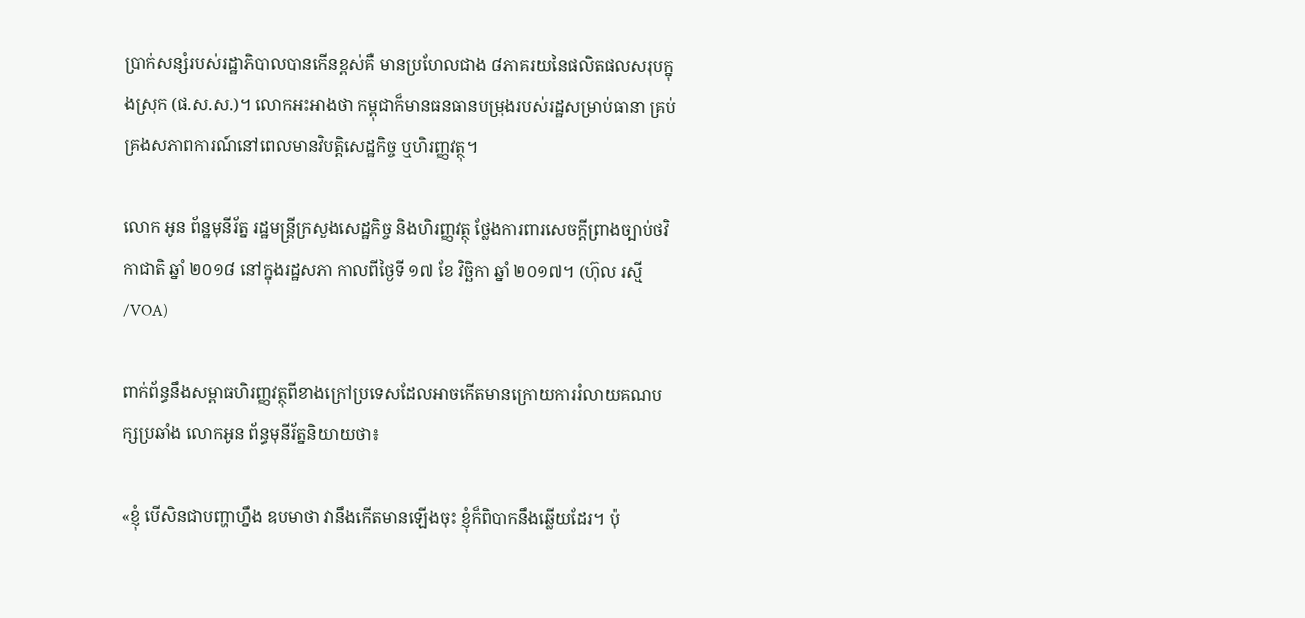ប្រាក់សន្សំរបស់រដ្ឋាភិបាលបានកើនខ្ពស់គឺ មានប្រហែលជាង ៨ភាគរយនៃផលិតផលសរុបក្នុងស្រុក (ផ.ស.ស.)។ លោកអះអាងថា កម្ពុជាក៏មានធនធានបម្រុងរបស់រដ្ឋសម្រាប់ធានា គ្រប់គ្រងសភាពការណ៍នៅពេលមានវិបត្តិសេដ្ឋកិច្ច ឬហិរញ្ញវត្ថុ។

លោក អូន ព័ន្ឋមុនីរ័ត្ន រដ្ឋមន្ត្រីក្រសួងសេដ្ឋកិច្ច និងហិរញ្ញវត្ថុ ថ្លែងការពារសេចក្តីព្រាងច្បាប់ថវិកាជាតិ ឆ្នាំ ២០១៨ នៅក្នុងរដ្ឋសភា កាលពីថ្ងៃទី ១៧ ខែ វិច្ឆិកា ឆ្នាំ ២០១៧។ (ហ៊ុល រស្មី/VOA)

ពាក់ព័ន្ធនឹងសម្ពាធហិរញ្ញវត្ថុពីខាងក្រៅប្រទេសដែលអាចកើតមានក្រោយការរំលាយគណបក្សប្រឆាំង លោកអូន ព័ន្ធមុនីរ័ត្ននិយាយថា៖

«ខ្ញុំ បើសិនជាបញ្ហាហ្នឹង ឧបមាថា វានឹងកើតមានឡើងចុះ ខ្ញុំក៏ពិបាកនឹងឆ្លើយដែរ។ ប៉ុ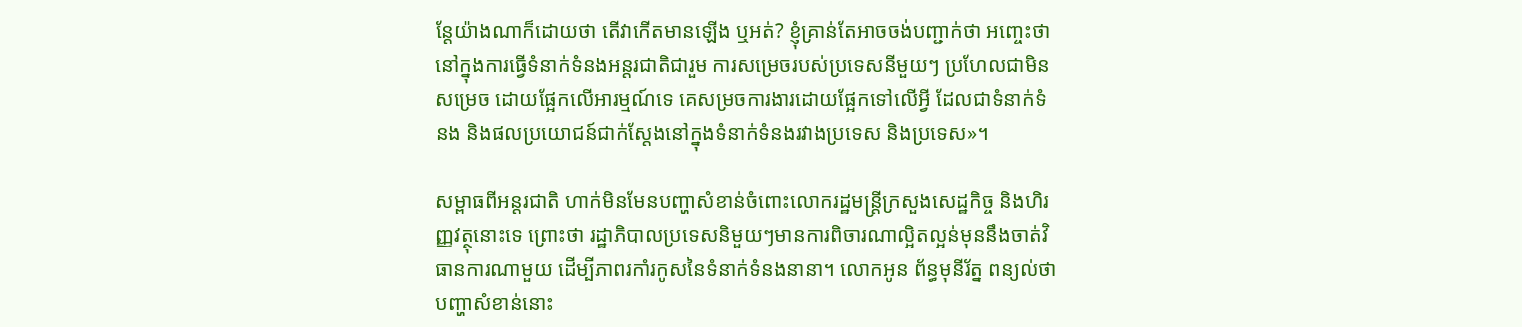ន្តែយ៉ាងណាក៏ដោយថា តើវាកើតមានឡើង ឬអត់? ខ្ញុំគ្រាន់តែអាចចង់បញ្ជាក់ថា អញ្ចេះថា នៅក្នុងការធ្វើទំនាក់ទំនងអន្តរជាតិជារួម ការសម្រេចរបស់ប្រទេសនីមួយៗ ប្រហែលជាមិនសម្រេច ដោយផ្អែកលើអារម្មណ៍ទេ គេសម្រចការងារដោយផ្អែកទៅលើអ្វី ដែលជាទំនាក់ទំនង និងផលប្រយោជន៍ជាក់ស្តែងនៅក្នុងទំនាក់ទំនងរវាងប្រទេស និងប្រទេស»។

សម្ពាធពីអន្តរជាតិ ហាក់មិនមែនបញ្ហាសំខាន់ចំពោះលោករដ្ឋមន្ត្រីក្រសួងសេដ្ឋកិច្ច និងហិរញ្ញវត្ថុនោះទេ ព្រោះថា រដ្ឋាភិបាលប្រទេសនិមួយៗមានការពិចារណាល្អិតល្អន់មុននឹងចាត់វិធានការណាមួយ ដើម្បីភាពរកាំរកូសនៃទំនាក់ទំនងនានា។ លោកអូន ព័ន្ធមុនីរ័ត្ន ពន្យល់ថា បញ្ហាសំខាន់នោះ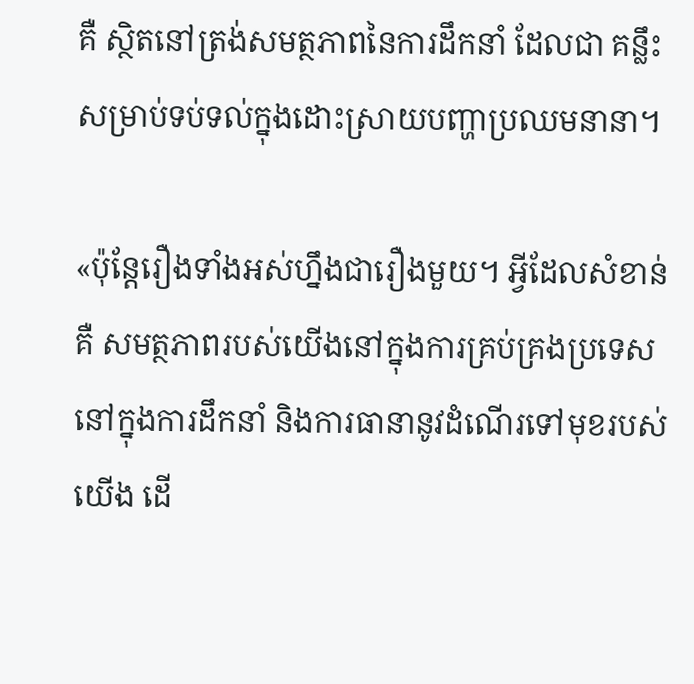គឺ ស្ថិតនៅត្រង់សមត្ថភាពនៃការដឹកនាំ ដែលជា គន្លឹះសម្រាប់ទប់ទល់ក្នុងដោះស្រាយបញ្ហាប្រឈមនានា។

«ប៉ុន្តែរឿងទាំងអស់ហ្នឹងជារឿងមួយ។ អ្វីដែលសំខាន់គឺ សមត្ថភាពរបស់យើងនៅក្នុងការគ្រប់គ្រងប្រទេស នៅក្នុងការដឹកនាំ និងការធានានូវដំណើរទៅមុខរបស់យើង ដើ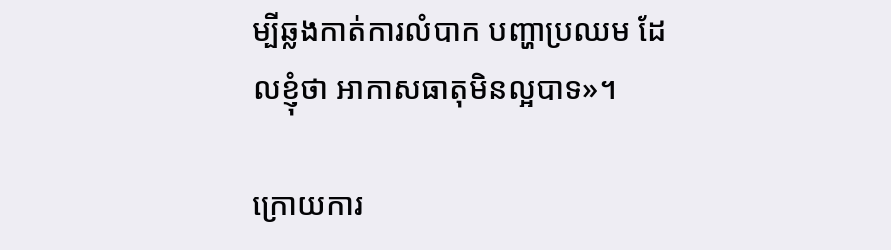ម្បីឆ្លងកាត់ការលំបាក បញ្ហាប្រឈម ដែលខ្ញុំថា អាកាសធាតុមិនល្អបាទ»។

ក្រោយការ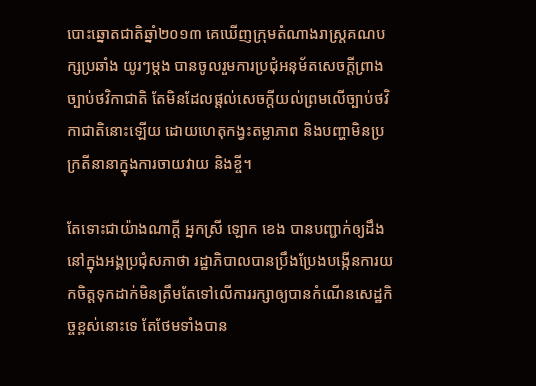បោះឆ្នោតជាតិឆ្នាំ២០១៣ គេឃើញក្រុមតំណាងរាស្ត្រគណបក្សប្រឆាំង យូរៗម្តង បានចូលរួមការប្រជុំអនុម័តសេចក្តីព្រាងច្បាប់ថវិកាជាតិ តែមិនដែលផ្តល់សេចក្តីយល់ព្រមលើច្បាប់ថវិកាជាតិនោះឡើយ ដោយហេតុកង្វះតម្លាភាព និងបញ្ហាមិនប្រក្រតីនានាក្នុងការចាយវាយ និងខ្ចី។

តែទោះជាយ៉ាងណាក្តី អ្នកស្រី ឡោក ខេង បានបញ្ជាក់ឲ្យដឹងនៅក្នុងអង្គប្រជុំសភាថា រដ្ឋាភិបាលបានប្រឹងប្រែងបង្កើនការយកចិត្តទុកដាក់មិនត្រឹមតែទៅលើការរក្សាឲ្យបានកំណើនសេដ្ឋកិច្ចខ្ពស់នោះទេ តែថែមទាំងបាន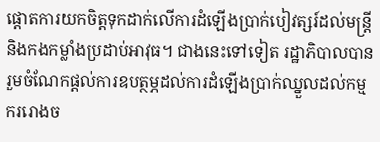ផ្តោតការយកចិត្តទុកដាក់លើការដំឡើងប្រាក់បៀវត្សរ៍ដល់មន្ត្រី និងកងកម្លាំងប្រដាប់អាវុធ។ ជាងនេះទៅទៀត រដ្ឋាភិបាលបានរួមចំណែកផ្តល់ការឧបត្ថម្ភដល់ការដំឡើងប្រាក់ឈ្នួលដល់កម្មកររោងច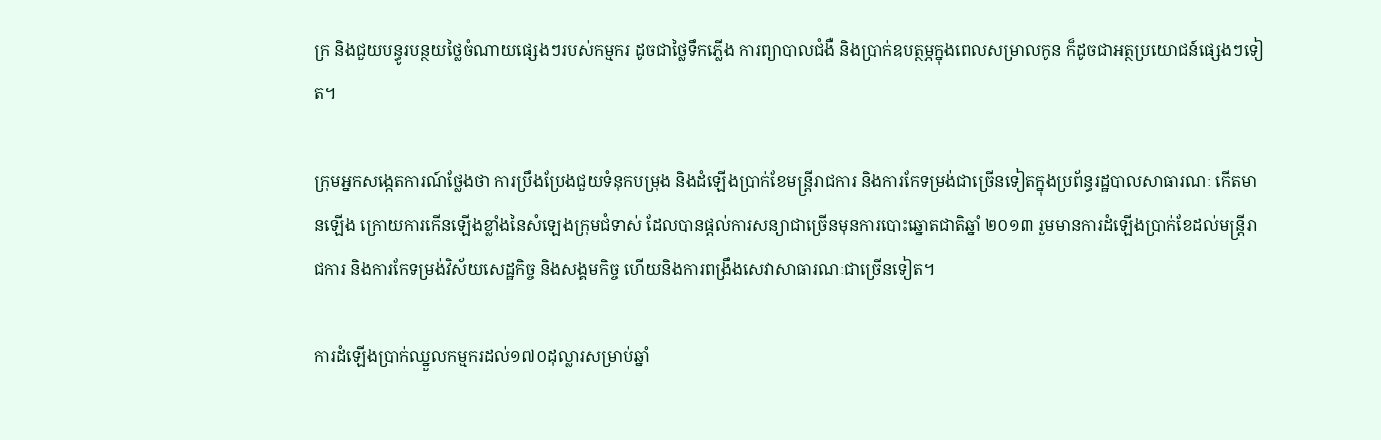ក្រ និងជួយបន្ធូរបន្ថយថ្លៃចំណាយផ្សេងៗរបស់កម្មករ ដូចជាថ្លៃទឹកភ្លើង ការព្យាបាលជំងឺ និងប្រាក់ឧបត្ថម្ភក្នុងពេលសម្រាលកូន ក៏ដូចជាអត្ថប្រយោជន៍ផ្សេងៗទៀត។

ក្រុមអ្នកសង្កេតការណ៍ថ្លែងថា ការប្រឹងប្រែងជួយទំនុកបម្រុង និងដំឡើងប្រាក់ខែមន្ត្រីរាជការ និងការកែទម្រង់ជាច្រើនទៀតក្នុងប្រព័ន្ធរដ្ឋបាលសាធារណៈ កើតមានឡើង ក្រោយការកើនឡើងខ្លាំងនៃសំឡេងក្រុមជំទាស់ ដែលបានផ្តល់ការសន្យាជាច្រើនមុនការបោះឆ្នោតជាតិឆ្នាំ ២០១៣ រួមមានការដំឡើងប្រាក់ខែដល់មន្ត្រីរាជការ និងការកែទម្រង់វិស័យសេដ្ឋកិច្ច និងសង្គមកិច្ច ហើយនិងការពង្រឹងសេវាសាធារណៈជាច្រើនទៀត។

ការដំឡើងប្រាក់ឈ្នួលកម្មករដល់១៧០ដុល្លារសម្រាប់ឆ្នាំ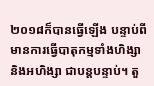២០១៨ក៏បានធ្វើឡើង បន្ទាប់ពីមានការធ្វើបាតុកម្មទាំងហិង្សា និងអហិង្សា ជាបន្តបន្ទាប់។ តួ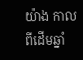យ៉ាង កាលពីដើមឆ្នាំ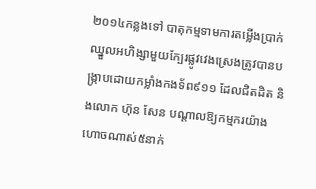២០១៤កន្លងទៅ បាតុកម្មទាមការតម្លើងប្រាក់ឈ្នួលអហិង្សាមួយក្បែរផ្លូវវេងស្រេងត្រូវបានបង្ក្រាបដោយកម្លាំងកងទ័ព៩១១ ដែលជិតដិត និងលោក ហ៊ុន សែន បណ្តាលឱ្យកម្មករយ៉ាងហោចណាស់៥នាក់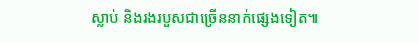ស្លាប់ និងរងរបួសជាច្រើននាក់ផ្សេងទៀត៕